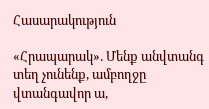Հասարակություն

«Հրապարակ». Մենք անվտանգ տեղ չունենք, ամբողջը վտանգավոր ա,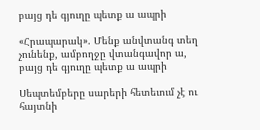բայց դե գյուղը պետք ա ապրի

«Հրապարակ». Մենք անվտանգ տեղ չունենք, ամբողջը վտանգավոր ա, բայց դե գյուղը պետք ա ապրի

Սեպտեմբերը սարերի հետեւում չէ ու հայտնի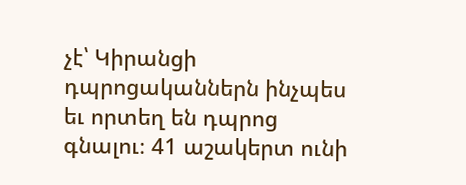չէ՝ Կիրանցի դպրոցականներն ինչպես եւ որտեղ են դպրոց գնալու։ 41 աշակերտ ունի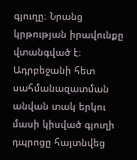գյուղը։ Նրանց կրթության իրավունքը վտանգված է։ Ադրբեջանի հետ սահմանազատման անվան տակ երկու մասի կիսված գյուղի դպրոցը հայտնվեց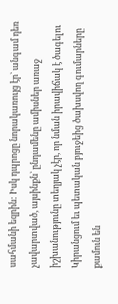սահմանի եզրին: Իսկ դպրոցը նորակառույց էր` անգամ դեռ չավարտված, այսինքն` ընդամենը ամիսներ առաջ իշխանությունը տեղյակ չէր, որ նման իրավիճակ է ծագելու Կիրանցում եւ պետական բյուջեից ծախսվող գումարները քամուն են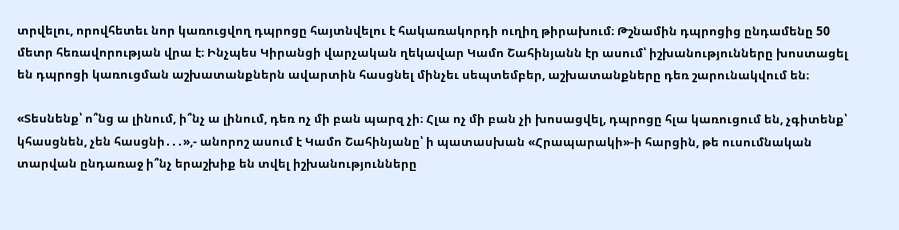տրվելու, որովհետեւ նոր կառուցվող դպրոցը հայտնվելու է հակառակորդի ուղիղ թիրախում։ Թշնամին դպրոցից ընդամենը 50 մետր հեռավորության վրա է։ Ինչպես Կիրանցի վարչական ղեկավար Կամո Շահինյանն էր ասում՝ իշխանությունները խոստացել են դպրոցի կառուցման աշխատանքներն ավարտին հասցնել մինչեւ սեպտեմբեր, աշխատանքները դեռ շարունակվում են։

«Տեսնենք՝ ո՞նց ա լինում, ի՞նչ ա լինում, դեռ ոչ մի բան պարզ չի։ Հլա ոչ մի բան չի խոսացվել, դպրոցը հլա կառուցում են, չգիտենք՝ կհասցնեն, չեն հասցնի․․․»,- անորոշ ասում է Կամո Շահինյանը՝ ի պատասխան «Հրապարակի»-ի հարցին, թե ուսումնական տարվան ընդառաջ ի՞նչ երաշխիք են տվել իշխանությունները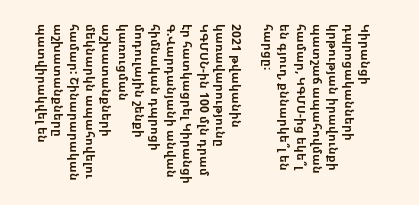Կիրանցի դպրոցականների կրթության իրավունքի պատշաճ ապահովման համար, ԿԳՄՍ-ից եկե՞լ են գյուղ, քննարկե՞լ են հարցը։

2021 թվականին կառավարությունը ԿԳՄՍՆ-ին 100 մլն դրամ էր հատկացրել Կիրանցի Գ.Վարդանյանի անվան հիմնական դպրոցի մոդուլային շենքի կառուցման աշխատանքների մեկնարկն ապահովելու համար: Շինարարական աշխատանքները պատվիրակվել են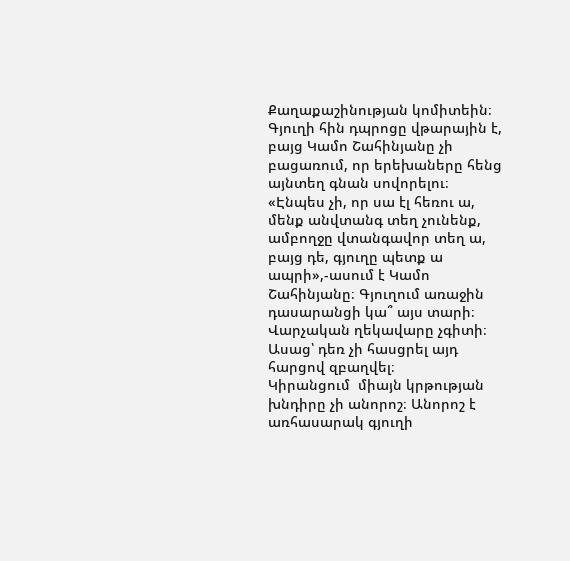Քաղաքաշինության կոմիտեին։ Գյուղի հին դպրոցը վթարային է, բայց Կամո Շահինյանը չի բացառում, որ երեխաները հենց այնտեղ գնան սովորելու։ «Էնպես չի, որ սա էլ հեռու ա, մենք անվտանգ տեղ չունենք, ամբողջը վտանգավոր տեղ ա, բայց դե, գյուղը պետք ա ապրի»,-ասում է Կամո Շահինյանը։ Գյուղում առաջին դասարանցի կա՞ այս տարի։ Վարչական ղեկավարը չգիտի։ Ասաց՝ դեռ չի հասցրել այդ հարցով զբաղվել։
Կիրանցում  միայն կրթության խնդիրը չի անորոշ։ Անորոշ է առհասարակ գյուղի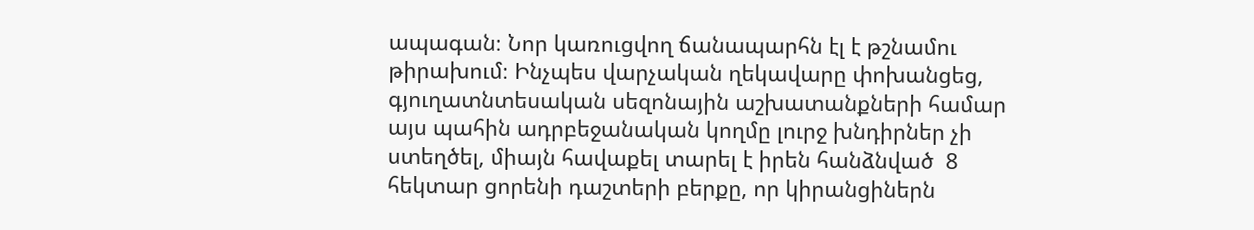ապագան։ Նոր կառուցվող ճանապարհն էլ է թշնամու թիրախում։ Ինչպես վարչական ղեկավարը փոխանցեց, գյուղատնտեսական սեզոնային աշխատանքների համար այս պահին ադրբեջանական կողմը լուրջ խնդիրներ չի ստեղծել, միայն հավաքել տարել է իրեն հանձնված  8 հեկտար ցորենի դաշտերի բերքը, որ կիրանցիներն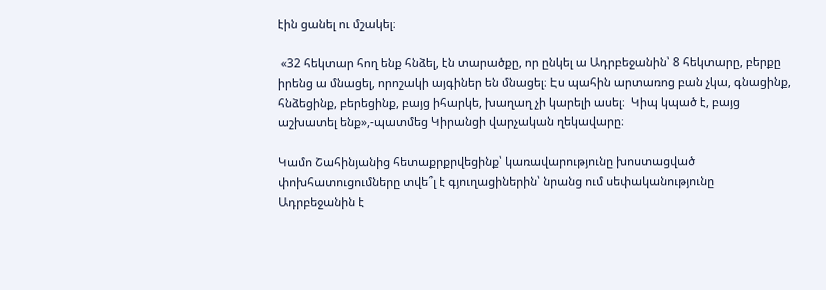էին ցանել ու մշակել։

 «32 հեկտար հող ենք հնձել, էն տարածքը, որ ընկել ա Ադրբեջանին՝ 8 հեկտարը, բերքը իրենց ա մնացել, որոշակի այգիներ են մնացել։ Էս պահին արտառոց բան չկա, գնացինք, հնձեցինք, բերեցինք, բայց իհարկե, խաղաղ չի կարելի ասել։  Կիպ կպած է, բայց աշխատել ենք»,-պատմեց Կիրանցի վարչական ղեկավարը։

Կամո Շահինյանից հետաքրքրվեցինք՝ կառավարությունը խոստացված փոխհատուցումները տվե՞լ է գյուղացիներին՝ նրանց ում սեփականությունը Ադրբեջանին է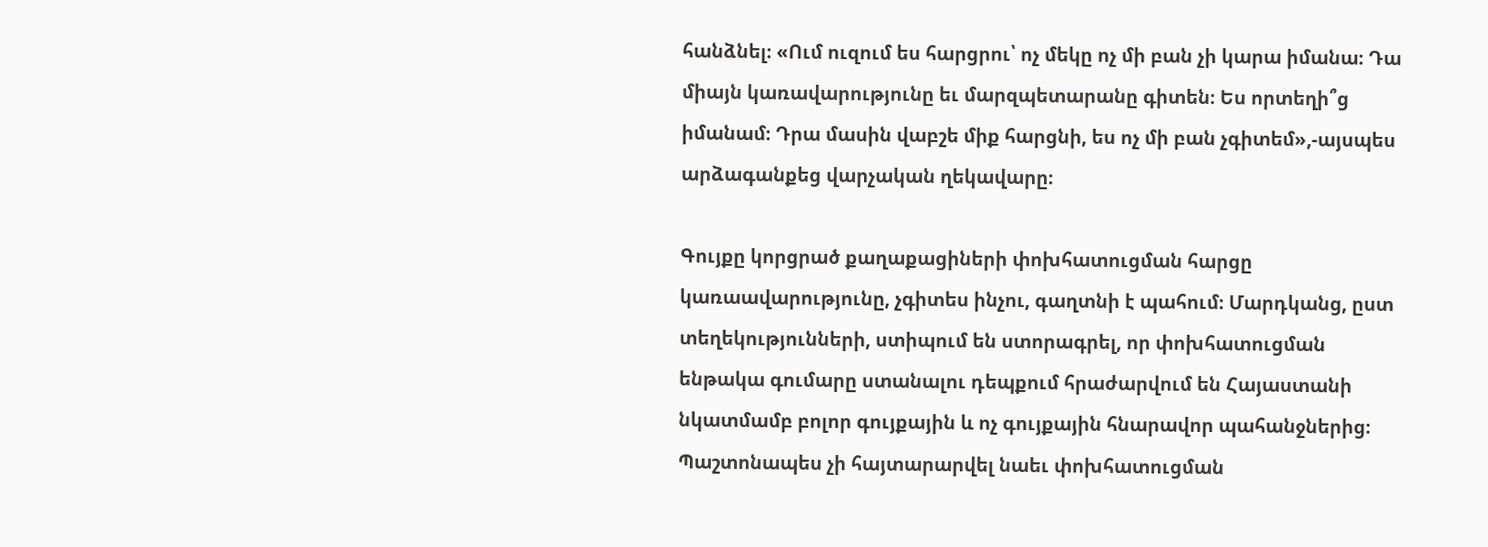հանձնել։ «Ում ուզում ես հարցրու՝ ոչ մեկը ոչ մի բան չի կարա իմանա։ Դա միայն կառավարությունը եւ մարզպետարանը գիտեն։ Ես որտեղի՞ց իմանամ։ Դրա մասին վաբշե միք հարցնի, ես ոչ մի բան չգիտեմ»,-այսպես արձագանքեց վարչական ղեկավարը։

Գույքը կորցրած քաղաքացիների փոխհատուցման հարցը կառաավարությունը, չգիտես ինչու, գաղտնի է պահում։ Մարդկանց, ըստ տեղեկությունների, ստիպում են ստորագրել, որ փոխհատուցման ենթակա գումարը ստանալու դեպքում հրաժարվում են Հայաստանի նկատմամբ բոլոր գույքային և ոչ գույքային հնարավոր պահանջներից։ Պաշտոնապես չի հայտարարվել նաեւ փոխհատուցման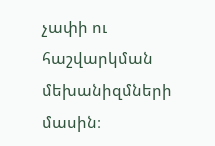չափի ու հաշվարկման մեխանիզմների մասին։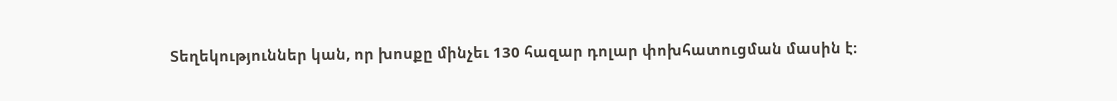Տեղեկություններ կան, որ խոսքը մինչեւ 130 հազար դոլար փոխհատուցման մասին է։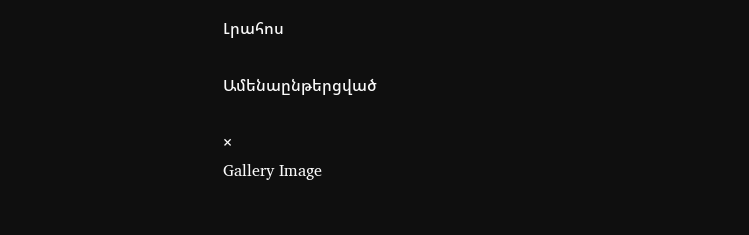Լրահոս

Ամենաընթերցված

×
Gallery Image